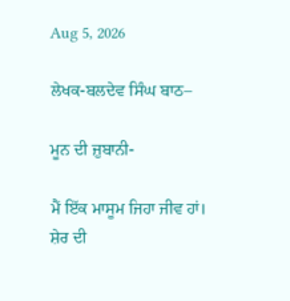Aug 5, 2026

ਲੇਖਕ-ਬਲਦੇਵ ਸਿੰਘ ਬਾਠ–

ਮੂਨ ਦੀ ਜ਼ੁਬਾਨੀ-

ਮੈਂ ਇੱਕ ਮਾਸੂਮ ਜਿਹਾ ਜੀਵ ਹਾਂ। ਸ਼ੇਰ ਦੀ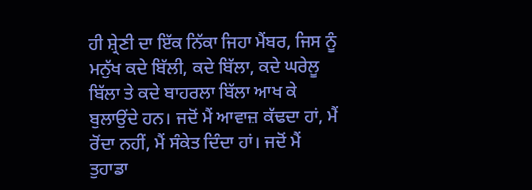ਹੀ ਸ਼੍ਰੇਣੀ ਦਾ ਇੱਕ ਨਿੱਕਾ ਜਿਹਾ ਮੈਂਬਰ, ਜਿਸ ਨੂੰ ਮਨੁੱਖ ਕਦੇ ਬਿੱਲੀ, ਕਦੇ ਬਿੱਲਾ, ਕਦੇ ਘਰੇਲੂ ਬਿੱਲਾ ਤੇ ਕਦੇ ਬਾਹਰਲਾ ਬਿੱਲਾ ਆਖ ਕੇ ਬੁਲਾਉਂਦੇ ਹਨ। ਜਦੋਂ ਮੈਂ ਆਵਾਜ਼ ਕੱਢਦਾ ਹਾਂ, ਮੈਂ ਰੋਂਦਾ ਨਹੀਂ, ਮੈਂ ਸੰਕੇਤ ਦਿੰਦਾ ਹਾਂ। ਜਦੋਂ ਮੈਂ ਤੁਹਾਡਾ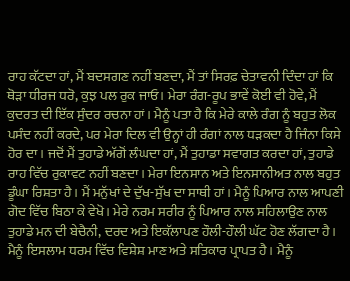ਰਾਹ ਕੱਟਦਾ ਹਾਂ, ਮੈਂ ਬਦਸਗਣ ਨਹੀਂ ਬਣਦਾ, ਮੈਂ ਤਾਂ ਸਿਰਫ਼ ਚੇਤਾਵਨੀ ਦਿੰਦਾ ਹਾਂ ਕਿ ਥੋੜਾ ਧੀਰਜ ਧਰੋ, ਕੁਝ ਪਲ ਰੁਕ ਜਾਓ। ਮੇਰਾ ਰੰਗ-ਰੂਪ ਭਾਵੇਂ ਕੋਈ ਵੀ ਹੋਵੇ, ਮੈਂ ਕੁਦਰਤ ਦੀ ਇੱਕ ਸੁੰਦਰ ਰਚਨਾ ਹਾਂ। ਮੈਨੂੰ ਪਤਾ ਹੈ ਕਿ ਮੇਰੇ ਕਾਲੇ ਰੰਗ ਨੂੰ ਬਹੁਤ ਲੋਕ ਪਸੰਦ ਨਹੀਂ ਕਰਦੇ, ਪਰ ਮੇਰਾ ਦਿਲ ਵੀ ਉਨ੍ਹਾਂ ਹੀ ਰੰਗਾਂ ਨਾਲ ਧੜਕਦਾ ਹੈ ਜਿੰਨਾ ਕਿਸੇ ਹੋਰ ਦਾ। ਜਦੋਂ ਮੈਂ ਤੁਹਾਡੇ ਅੱਗੋਂ ਲੰਘਦਾ ਹਾਂ, ਮੈਂ ਤੁਹਾਡਾ ਸਵਾਗਤ ਕਰਦਾ ਹਾਂ, ਤੁਹਾਡੇ ਰਾਹ ਵਿੱਚ ਰੁਕਾਵਟ ਨਹੀਂ ਬਣਦਾ। ਮੇਰਾ ਇਨਸਾਨ ਅਤੇ ਇਨਸਾਨੀਅਤ ਨਾਲ ਬਹੁਤ ਡੂੰਘਾ ਰਿਸ਼ਤਾ ਹੈ। ਮੈਂ ਮਨੁੱਖਾਂ ਦੇ ਦੁੱਖ-ਸੁੱਖ ਦਾ ਸਾਥੀ ਹਾਂ। ਮੈਨੂੰ ਪਿਆਰ ਨਾਲ ਆਪਣੀ ਗੋਦ ਵਿੱਚ ਬਿਠਾ ਕੇ ਵੇਖੋ। ਮੇਰੇ ਨਰਮ ਸਰੀਰ ਨੂੰ ਪਿਆਰ ਨਾਲ ਸਹਿਲਾਉਣ ਨਾਲ ਤੁਹਾਡੇ ਮਨ ਦੀ ਬੇਚੈਨੀ, ਦਰਦ ਅਤੇ ਇਕੱਲਾਪਣ ਹੌਲੀ-ਹੌਲੀ ਘੱਟ ਹੋਣ ਲੱਗਦਾ ਹੈ। ਮੈਨੂੰ ਇਸਲਾਮ ਧਰਮ ਵਿੱਚ ਵਿਸ਼ੇਸ਼ ਮਾਣ ਅਤੇ ਸਤਿਕਾਰ ਪ੍ਰਾਪਤ ਹੈ। ਮੈਨੂੰ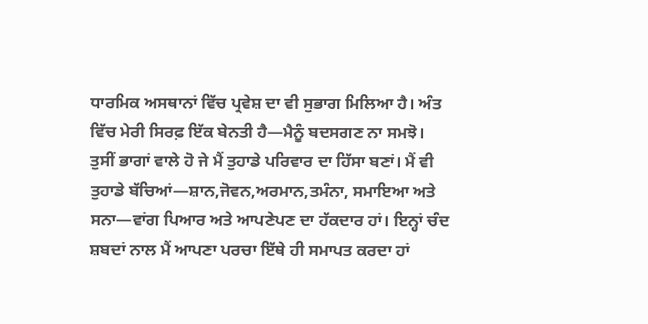ਧਾਰਮਿਕ ਅਸਥਾਨਾਂ ਵਿੱਚ ਪ੍ਰਵੇਸ਼ ਦਾ ਵੀ ਸੁਭਾਗ ਮਿਲਿਆ ਹੈ। ਅੰਤ ਵਿੱਚ ਮੇਰੀ ਸਿਰਫ਼ ਇੱਕ ਬੇਨਤੀ ਹੈ—ਮੈਨੂੰ ਬਦਸਗਣ ਨਾ ਸਮਝੋ। ਤੁਸੀਂ ਭਾਗਾਂ ਵਾਲੇ ਹੋ ਜੇ ਮੈਂ ਤੁਹਾਡੇ ਪਰਿਵਾਰ ਦਾ ਹਿੱਸਾ ਬਣਾਂ। ਮੈਂ ਵੀ ਤੁਹਾਡੇ ਬੱਚਿਆਂ—ਸ਼ਾਨ,ਜੋਵਨ,ਅਰਮਾਨ,ਤਮੰਨਾ, ਸਮਾਇਆ ਅਤੇ ਸਨਾ—ਵਾਂਗ ਪਿਆਰ ਅਤੇ ਆਪਣੇਪਣ ਦਾ ਹੱਕਦਾਰ ਹਾਂ। ਇਨ੍ਹਾਂ ਚੰਦ ਸ਼ਬਦਾਂ ਨਾਲ ਮੈਂ ਆਪਣਾ ਪਰਚਾ ਇੱਥੇ ਹੀ ਸਮਾਪਤ ਕਰਦਾ ਹਾਂ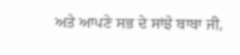ਅਤੇ ਆਪਣੇ ਸਭ ਦੇ ਸਾਂਝੇ ਬਾਬਾ ਜੀ,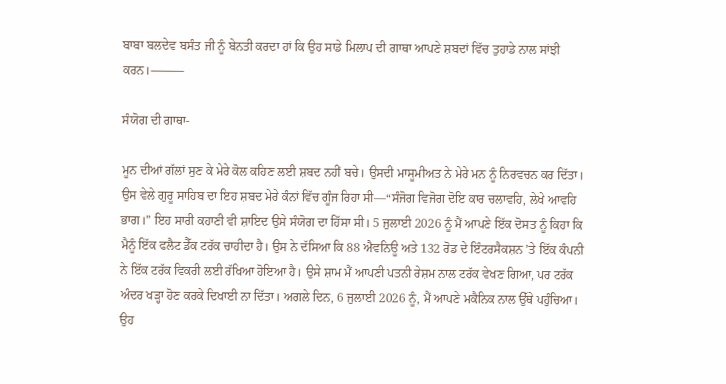ਬਾਬਾ ਬਲਦੇਵ ਬਸੰਤ ਜੀ ਨੂੰ ਬੇਨਤੀ ਕਰਦਾ ਹਾਂ ਕਿ ਉਹ ਸਾਡੇ ਮਿਲਾਪ ਦੀ ਗਾਥਾ ਆਪਣੇ ਸ਼ਬਦਾਂ ਵਿੱਚ ਤੁਹਾਡੇ ਨਾਲ ਸਾਂਝੀ ਕਰਨ।⸻

ਸੰਯੋਗ ਦੀ ਗਾਥਾ-

ਮੂਨ ਦੀਆਂ ਗੱਲਾਂ ਸੁਣ ਕੇ ਮੇਰੇ ਕੋਲ ਕਹਿਣ ਲਈ ਸ਼ਬਦ ਨਹੀਂ ਬਚੇ। ਉਸਦੀ ਮਾਸੂਮੀਅਤ ਨੇ ਮੇਰੇ ਮਨ ਨੂੰ ਨਿਰਵਚਨ ਕਰ ਦਿੱਤਾ। ਉਸ ਵੇਲੇ ਗੁਰੂ ਸਾਹਿਬ ਦਾ ਇਹ ਸ਼ਬਦ ਮੇਰੇ ਕੰਨਾਂ ਵਿੱਚ ਗੂੰਜ ਰਿਹਾ ਸੀ—“ਸੰਜੋਗ ਵਿਜੋਗ ਦੋਇ ਕਾਰ ਚਲਾਵਹਿ, ਲੇਖੇ ਆਵਹਿ ਭਾਗ।” ਇਹ ਸਾਰੀ ਕਹਾਣੀ ਵੀ ਸ਼ਾਇਦ ਉਸੇ ਸੰਯੋਗ ਦਾ ਹਿੱਸਾ ਸੀ। 5 ਜੁਲਾਈ 2026 ਨੂੰ ਮੈਂ ਆਪਣੇ ਇੱਕ ਦੋਸਤ ਨੂੰ ਕਿਹਾ ਕਿ ਮੈਨੂੰ ਇੱਕ ਫਲੈਟ ਡੈੱਕ ਟਰੱਕ ਚਾਹੀਦਾ ਹੈ। ਉਸ ਨੇ ਦੱਸਿਆ ਕਿ 88 ਐਵਨਿਊ ਅਤੇ 132 ਰੋਡ ਦੇ ਇੰਟਰਸੈਕਸ਼ਨ ’ਤੇ ਇੱਕ ਕੰਪਨੀ ਨੇ ਇੱਕ ਟਰੱਕ ਵਿਕਰੀ ਲਈ ਰੱਖਿਆ ਹੋਇਆ ਹੈ। ਉਸੇ ਸ਼ਾਮ ਮੈਂ ਆਪਣੀ ਪਤਨੀ ਰੇਸ਼ਮ ਨਾਲ ਟਰੱਕ ਵੇਖਣ ਗਿਆ, ਪਰ ਟਰੱਕ ਅੰਦਰ ਖੜ੍ਹਾ ਹੋਣ ਕਰਕੇ ਦਿਖਾਈ ਨਾ ਦਿੱਤਾ। ਅਗਲੇ ਦਿਨ, 6 ਜੁਲਾਈ 2026 ਨੂੰ, ਮੈਂ ਆਪਣੇ ਮਕੈਨਿਕ ਨਾਲ ਉੱਥੇ ਪਹੁੰਚਿਆ। ਉਹ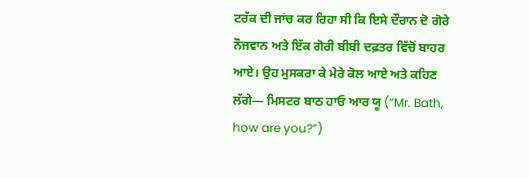ਟਰੱਕ ਦੀ ਜਾਂਚ ਕਰ ਰਿਹਾ ਸੀ ਕਿ ਇਸੇ ਦੌਰਾਨ ਦੋ ਗੋਰੇ ਨੌਜਵਾਨ ਅਤੇ ਇੱਕ ਗੋਰੀ ਬੀਬੀ ਦਫ਼ਤਰ ਵਿੱਚੋਂ ਬਾਹਰ ਆਏ। ਉਹ ਮੁਸਕਰਾ ਕੇ ਮੇਰੇ ਕੋਲ ਆਏ ਅਤੇ ਕਹਿਣ ਲੱਗੇ— ਮਿਸਟਰ ਬਾਠ ਹਾਓ ਆਰ ਯੂ (“Mr. Bath, how are you?”)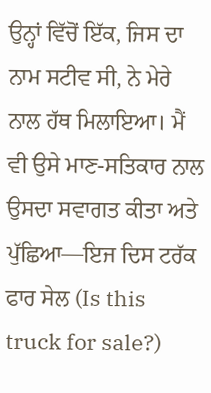ਉਨ੍ਹਾਂ ਵਿੱਚੋਂ ਇੱਕ, ਜਿਸ ਦਾ ਨਾਮ ਸਟੀਵ ਸੀ, ਨੇ ਮੇਰੇ ਨਾਲ ਹੱਥ ਮਿਲਾਇਆ। ਮੈਂ ਵੀ ਉਸੇ ਮਾਣ-ਸਤਿਕਾਰ ਨਾਲ ਉਸਦਾ ਸਵਾਗਤ ਕੀਤਾ ਅਤੇ ਪੁੱਛਿਆ—ਇਜ ਦਿਸ ਟਰੱਕ ਫਾਰ ਸੇਲ (Is this truck for sale?)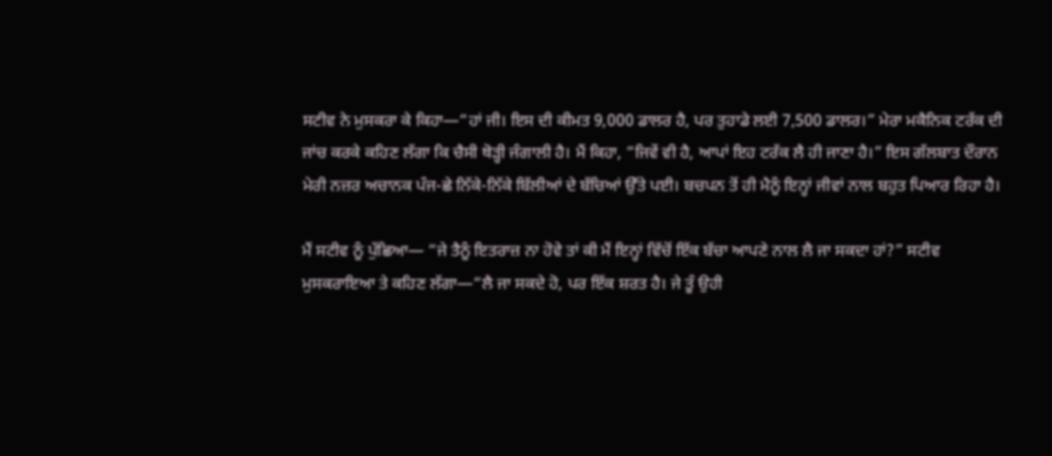ਸਟੀਵ ਨੇ ਮੁਸਕਰਾ ਕੇ ਕਿਹਾ—“ਹਾਂ ਜੀ। ਇਸ ਦੀ ਕੀਮਤ 9,000 ਡਾਲਰ ਹੈ, ਪਰ ਤੁਹਾਡੇ ਲਈ 7,500 ਡਾਲਰ।” ਮੇਰਾ ਮਕੈਨਿਕ ਟਰੱਕ ਦੀ ਜਾਂਚ ਕਰਕੇ ਕਹਿਣ ਲੱਗਾ ਕਿ ਚੈਸੀ ਥੋੜ੍ਹੀ ਜੰਗਾਲੀ ਹੈ। ਮੈਂ ਕਿਹਾ, “ਜਿਵੇਂ ਵੀ ਹੈ, ਆਪਾਂ ਇਹ ਟਰੱਕ ਲੈ ਹੀ ਜਾਣਾ ਹੈ।” ਇਸ ਗੱਲਬਾਤ ਦੌਰਾਨ ਮੇਰੀ ਨਜ਼ਰ ਅਚਾਨਕ ਪੰਜ-ਛੇ ਨਿੱਕੇ-ਨਿੱਕੇ ਬਿੱਲੀਆਂ ਦੇ ਬੱਚਿਆਂ ਉੱਤੇ ਪਈ। ਬਚਪਨ ਤੋਂ ਹੀ ਮੈਨੂੰ ਇਨ੍ਹਾਂ ਜੀਵਾਂ ਨਾਲ ਬਹੁਤ ਪਿਆਰ ਰਿਹਾ ਹੈ।

ਮੈਂ ਸਟੀਵ ਨੂੰ ਪੁੱਛਿਆ— “ਜੇ ਤੈਨੂੰ ਇਤਰਾਜ਼ ਨਾ ਹੋਵੇ ਤਾਂ ਕੀ ਮੈਂ ਇਨ੍ਹਾਂ ਵਿੱਚੋਂ ਇੱਕ ਬੱਚਾ ਆਪਣੇ ਨਾਲ ਲੈ ਜਾ ਸਕਦਾ ਹਾਂ?” ਸਟੀਵ ਮੁਸਕਰਾਇਆ ਤੇ ਕਹਿਣ ਲੱਗਾ—“ਲੈ ਜਾ ਸਕਦੇ ਹੋ, ਪਰ ਇੱਕ ਸ਼ਰਤ ਹੈ। ਜੇ ਤੂੰ ਉਹੀ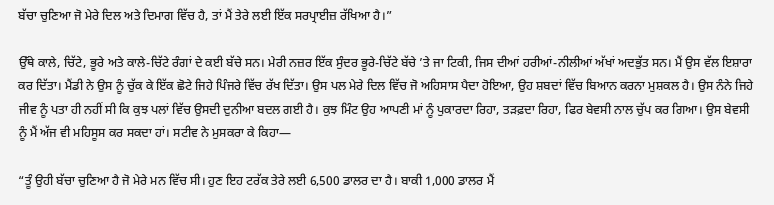ਬੱਚਾ ਚੁਣਿਆ ਜੋ ਮੇਰੇ ਦਿਲ ਅਤੇ ਦਿਮਾਗ ਵਿੱਚ ਹੈ, ਤਾਂ ਮੈਂ ਤੇਰੇ ਲਈ ਇੱਕ ਸਰਪ੍ਰਾਈਜ਼ ਰੱਖਿਆ ਹੈ।”

ਉੱਥੇ ਕਾਲੇ, ਚਿੱਟੇ, ਭੂਰੇ ਅਤੇ ਕਾਲੇ-ਚਿੱਟੇ ਰੰਗਾਂ ਦੇ ਕਈ ਬੱਚੇ ਸਨ। ਮੇਰੀ ਨਜ਼ਰ ਇੱਕ ਸੁੰਦਰ ਭੂਰੇ-ਚਿੱਟੇ ਬੱਚੇ ’ਤੇ ਜਾ ਟਿਕੀ, ਜਿਸ ਦੀਆਂ ਹਰੀਆਂ-ਨੀਲੀਆਂ ਅੱਖਾਂ ਅਦਭੁੱਤ ਸਨ। ਮੈਂ ਉਸ ਵੱਲ ਇਸ਼ਾਰਾ ਕਰ ਦਿੱਤਾ। ਮੈਂਡੀ ਨੇ ਉਸ ਨੂੰ ਚੁੱਕ ਕੇ ਇੱਕ ਛੋਟੇ ਜਿਹੇ ਪਿੰਜਰੇ ਵਿੱਚ ਰੱਖ ਦਿੱਤਾ। ਉਸ ਪਲ ਮੇਰੇ ਦਿਲ ਵਿੱਚ ਜੋ ਅਹਿਸਾਸ ਪੈਦਾ ਹੋਇਆ, ਉਹ ਸ਼ਬਦਾਂ ਵਿੱਚ ਬਿਆਨ ਕਰਨਾ ਮੁਸ਼ਕਲ ਹੈ। ਉਸ ਨੰਨੇ ਜਿਹੇ ਜੀਵ ਨੂੰ ਪਤਾ ਹੀ ਨਹੀਂ ਸੀ ਕਿ ਕੁਝ ਪਲਾਂ ਵਿੱਚ ਉਸਦੀ ਦੁਨੀਆ ਬਦਲ ਗਈ ਹੈ। ਕੁਝ ਮਿੰਟ ਉਹ ਆਪਣੀ ਮਾਂ ਨੂੰ ਪੁਕਾਰਦਾ ਰਿਹਾ, ਤੜਫ਼ਦਾ ਰਿਹਾ, ਫਿਰ ਬੇਵਸੀ ਨਾਲ ਚੁੱਪ ਕਰ ਗਿਆ। ਉਸ ਬੇਵਸੀ ਨੂੰ ਮੈਂ ਅੱਜ ਵੀ ਮਹਿਸੂਸ ਕਰ ਸਕਦਾ ਹਾਂ। ਸਟੀਵ ਨੇ ਮੁਸਕਰਾ ਕੇ ਕਿਹਾ—

“ਤੂੰ ਉਹੀ ਬੱਚਾ ਚੁਣਿਆ ਹੈ ਜੋ ਮੇਰੇ ਮਨ ਵਿੱਚ ਸੀ। ਹੁਣ ਇਹ ਟਰੱਕ ਤੇਰੇ ਲਈ 6,500 ਡਾਲਰ ਦਾ ਹੈ। ਬਾਕੀ 1,000 ਡਾਲਰ ਮੈਂ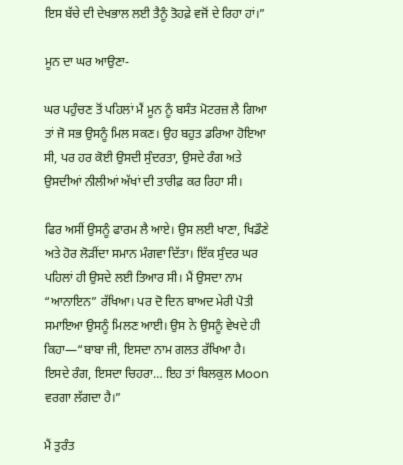ਇਸ ਬੱਚੇ ਦੀ ਦੇਖਭਾਲ ਲਈ ਤੈਨੂੰ ਤੋਹਫ਼ੇ ਵਜੋਂ ਦੇ ਰਿਹਾ ਹਾਂ।”

ਮੂਨ ਦਾ ਘਰ ਆਉਣਾ-

ਘਰ ਪਹੁੰਚਣ ਤੋਂ ਪਹਿਲਾਂ ਮੈਂ ਮੂਨ ਨੂੰ ਬਸੰਤ ਮੋਟਰਜ਼ ਲੈ ਗਿਆ ਤਾਂ ਜੋ ਸਭ ਉਸਨੂੰ ਮਿਲ ਸਕਣ। ਉਹ ਬਹੁਤ ਡਰਿਆ ਹੋਇਆ ਸੀ, ਪਰ ਹਰ ਕੋਈ ਉਸਦੀ ਸੁੰਦਰਤਾ, ਉਸਦੇ ਰੰਗ ਅਤੇ ਉਸਦੀਆਂ ਨੀਲੀਆਂ ਅੱਖਾਂ ਦੀ ਤਾਰੀਫ਼ ਕਰ ਰਿਹਾ ਸੀ।

ਫਿਰ ਅਸੀਂ ਉਸਨੂੰ ਫਾਰਮ ਲੈ ਆਏ। ਉਸ ਲਈ ਖਾਣਾ, ਖਿਡੌਣੇ ਅਤੇ ਹੋਰ ਲੋੜੀਂਦਾ ਸਮਾਨ ਮੰਗਵਾ ਦਿੱਤਾ। ਇੱਕ ਸੁੰਦਰ ਘਰ ਪਹਿਲਾਂ ਹੀ ਉਸਦੇ ਲਈ ਤਿਆਰ ਸੀ। ਮੈਂ ਉਸਦਾ ਨਾਮ “ਆਨਾਇਨ” ਰੱਖਿਆ। ਪਰ ਦੋ ਦਿਨ ਬਾਅਦ ਮੇਰੀ ਪੋਤੀ ਸਮਾਇਆ ਉਸਨੂੰ ਮਿਲਣ ਆਈ। ਉਸ ਨੇ ਉਸਨੂੰ ਵੇਖਦੇ ਹੀ ਕਿਹਾ—“ਬਾਬਾ ਜੀ, ਇਸਦਾ ਨਾਮ ਗਲਤ ਰੱਖਿਆ ਹੈ। ਇਸਦੇ ਰੰਗ, ਇਸਦਾ ਚਿਹਰਾ… ਇਹ ਤਾਂ ਬਿਲਕੁਲ Moon ਵਰਗਾ ਲੱਗਦਾ ਹੈ।”

ਮੈਂ ਤੁਰੰਤ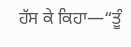ਹੱਸ ਕੇ ਕਿਹਾ—“ਤੂੰ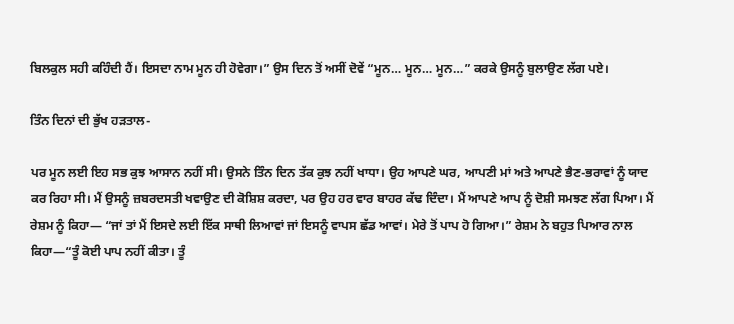ਬਿਲਕੁਲ ਸਹੀ ਕਹਿੰਦੀ ਹੈਂ। ਇਸਦਾ ਨਾਮ ਮੂਨ ਹੀ ਹੋਵੇਗਾ।” ਉਸ ਦਿਨ ਤੋਂ ਅਸੀਂ ਦੋਵੇਂ “ਮੂਨ… ਮੂਨ… ਮੂਨ…” ਕਰਕੇ ਉਸਨੂੰ ਬੁਲਾਉਣ ਲੱਗ ਪਏ।

ਤਿੰਨ ਦਿਨਾਂ ਦੀ ਭੁੱਖ ਹੜਤਾਲ-

ਪਰ ਮੂਨ ਲਈ ਇਹ ਸਭ ਕੁਝ ਆਸਾਨ ਨਹੀਂ ਸੀ। ਉਸਨੇ ਤਿੰਨ ਦਿਨ ਤੱਕ ਕੁਝ ਨਹੀਂ ਖਾਧਾ। ਉਹ ਆਪਣੇ ਘਰ, ਆਪਣੀ ਮਾਂ ਅਤੇ ਆਪਣੇ ਭੈਣ-ਭਰਾਵਾਂ ਨੂੰ ਯਾਦ ਕਰ ਰਿਹਾ ਸੀ। ਮੈਂ ਉਸਨੂੰ ਜ਼ਬਰਦਸਤੀ ਖਵਾਉਣ ਦੀ ਕੋਸ਼ਿਸ਼ ਕਰਦਾ, ਪਰ ਉਹ ਹਰ ਵਾਰ ਬਾਹਰ ਕੱਢ ਦਿੰਦਾ। ਮੈਂ ਆਪਣੇ ਆਪ ਨੂੰ ਦੋਸ਼ੀ ਸਮਝਣ ਲੱਗ ਪਿਆ। ਮੈਂ ਰੇਸ਼ਮ ਨੂੰ ਕਿਹਾ— “ਜਾਂ ਤਾਂ ਮੈਂ ਇਸਦੇ ਲਈ ਇੱਕ ਸਾਥੀ ਲਿਆਵਾਂ ਜਾਂ ਇਸਨੂੰ ਵਾਪਸ ਛੱਡ ਆਵਾਂ। ਮੇਰੇ ਤੋਂ ਪਾਪ ਹੋ ਗਿਆ।” ਰੇਸ਼ਮ ਨੇ ਬਹੁਤ ਪਿਆਰ ਨਾਲ ਕਿਹਾ—“ਤੂੰ ਕੋਈ ਪਾਪ ਨਹੀਂ ਕੀਤਾ। ਤੂੰ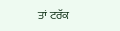ਤਾਂ ਟਰੱਕ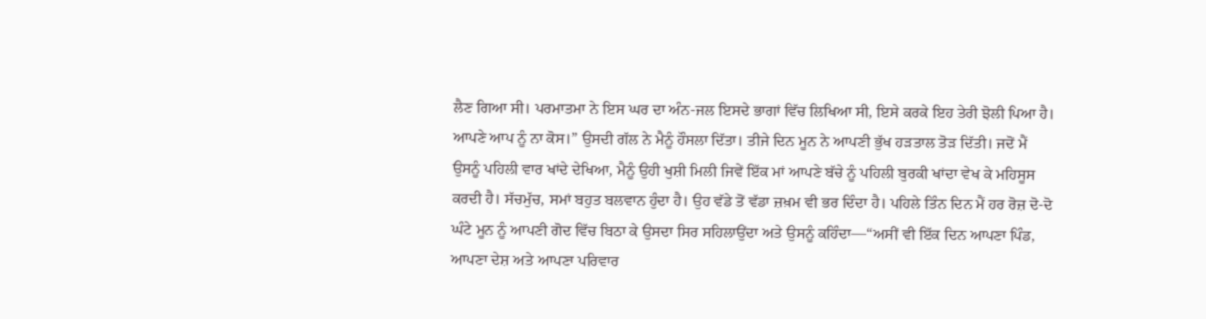ਲੈਣ ਗਿਆ ਸੀ। ਪਰਮਾਤਮਾ ਨੇ ਇਸ ਘਰ ਦਾ ਅੰਨ-ਜਲ ਇਸਦੇ ਭਾਗਾਂ ਵਿੱਚ ਲਿਖਿਆ ਸੀ, ਇਸੇ ਕਰਕੇ ਇਹ ਤੇਰੀ ਝੋਲੀ ਪਿਆ ਹੈ। ਆਪਣੇ ਆਪ ਨੂੰ ਨਾ ਕੋਸ।” ਉਸਦੀ ਗੱਲ ਨੇ ਮੈਨੂੰ ਹੌਸਲਾ ਦਿੱਤਾ। ਤੀਜੇ ਦਿਨ ਮੂਨ ਨੇ ਆਪਣੀ ਭੁੱਖ ਹੜਤਾਲ ਤੋੜ ਦਿੱਤੀ। ਜਦੋਂ ਮੈਂ ਉਸਨੂੰ ਪਹਿਲੀ ਵਾਰ ਖਾਂਦੇ ਦੇਖਿਆ, ਮੈਨੂੰ ਉਹੀ ਖੁਸ਼ੀ ਮਿਲੀ ਜਿਵੇਂ ਇੱਕ ਮਾਂ ਆਪਣੇ ਬੱਚੇ ਨੂੰ ਪਹਿਲੀ ਬੁਰਕੀ ਖਾਂਦਾ ਵੇਖ ਕੇ ਮਹਿਸੂਸ ਕਰਦੀ ਹੈ। ਸੱਚਮੁੱਚ, ਸਮਾਂ ਬਹੁਤ ਬਲਵਾਨ ਹੁੰਦਾ ਹੈ। ਉਹ ਵੱਡੇ ਤੋਂ ਵੱਡਾ ਜ਼ਖ਼ਮ ਵੀ ਭਰ ਦਿੰਦਾ ਹੈ। ਪਹਿਲੇ ਤਿੰਨ ਦਿਨ ਮੈਂ ਹਰ ਰੋਜ਼ ਦੋ-ਦੋ ਘੰਟੇ ਮੂਨ ਨੂੰ ਆਪਣੀ ਗੋਦ ਵਿੱਚ ਬਿਠਾ ਕੇ ਉਸਦਾ ਸਿਰ ਸਹਿਲਾਉਂਦਾ ਅਤੇ ਉਸਨੂੰ ਕਹਿੰਦਾ—“ਅਸੀਂ ਵੀ ਇੱਕ ਦਿਨ ਆਪਣਾ ਪਿੰਡ, ਆਪਣਾ ਦੇਸ਼ ਅਤੇ ਆਪਣਾ ਪਰਿਵਾਰ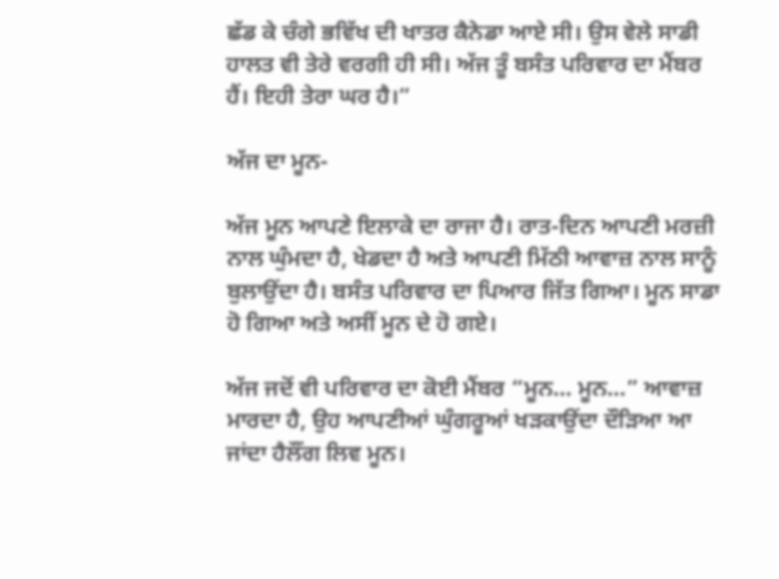ਛੱਡ ਕੇ ਚੰਗੇ ਭਵਿੱਖ ਦੀ ਖਾਤਰ ਕੈਨੇਡਾ ਆਏ ਸੀ। ਉਸ ਵੇਲੇ ਸਾਡੀ ਹਾਲਤ ਵੀ ਤੇਰੇ ਵਰਗੀ ਹੀ ਸੀ। ਅੱਜ ਤੂੰ ਬਸੰਤ ਪਰਿਵਾਰ ਦਾ ਮੈਂਬਰ ਹੈਂ। ਇਹੀ ਤੇਰਾ ਘਰ ਹੈ।”

ਅੱਜ ਦਾ ਮੂਨ-

ਅੱਜ ਮੂਨ ਆਪਣੇ ਇਲਾਕੇ ਦਾ ਰਾਜਾ ਹੈ। ਰਾਤ-ਦਿਨ ਆਪਣੀ ਮਰਜ਼ੀ ਨਾਲ ਘੁੰਮਦਾ ਹੈ, ਖੇਡਦਾ ਹੈ ਅਤੇ ਆਪਣੀ ਮਿੱਠੀ ਆਵਾਜ਼ ਨਾਲ ਸਾਨੂੰ ਬੁਲਾਉਂਦਾ ਹੈ। ਬਸੰਤ ਪਰਿਵਾਰ ਦਾ ਪਿਆਰ ਜਿੱਤ ਗਿਆ। ਮੂਨ ਸਾਡਾ ਹੋ ਗਿਆ ਅਤੇ ਅਸੀਂ ਮੂਨ ਦੇ ਹੋ ਗਏ।

ਅੱਜ ਜਦੋਂ ਵੀ ਪਰਿਵਾਰ ਦਾ ਕੋਈ ਮੈਂਬਰ “ਮੂਨ… ਮੂਨ…” ਆਵਾਜ਼ ਮਾਰਦਾ ਹੈ, ਉਹ ਆਪਣੀਆਂ ਘੁੰਗਰੂਆਂ ਖੜਕਾਉਂਦਾ ਦੌੜਿਆ ਆ ਜਾਂਦਾ ਹੈਲੌਂਗ ਲਿਵ ਮੂਨ।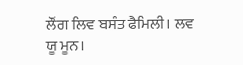ਲੌਂਗ ਲਿਵ ਬਸੰਤ ਫੈਮਿਲੀ। ਲਵ ਯੂ ਮੂਨ।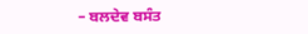– ਬਲਦੇਵ ਬਸੰਤ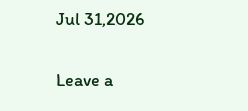Jul 31,2026

Leave a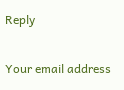Reply

Your email address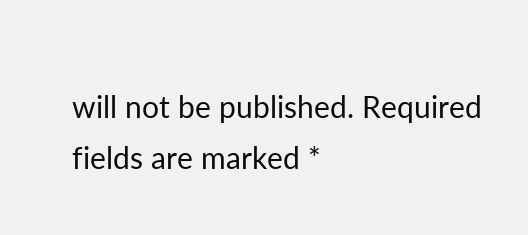will not be published. Required fields are marked *